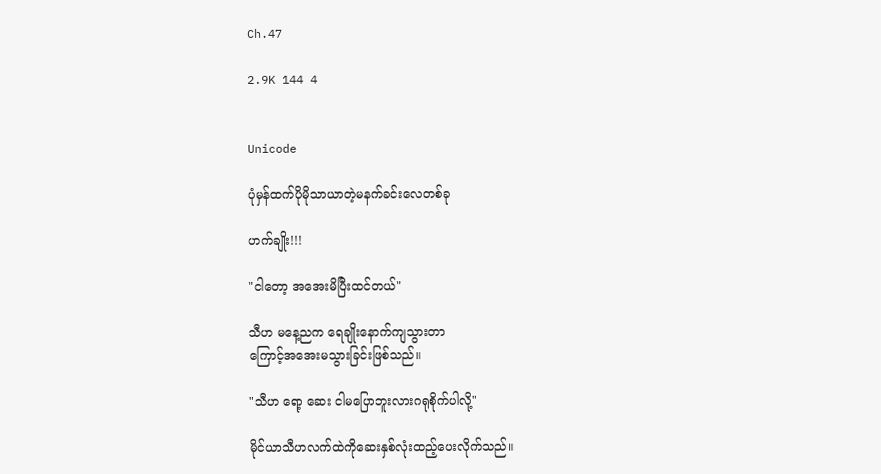Ch.47

2.9K 144 4


Unicode

ပုံမှန်ထက်ပိုမိုသာယာတဲ့မနက်ခင်းလေတစ်ခု

ဟက်ချိုး!!!

"ငါတော့ အအေးမိပြီးထင်တယ်"

သီဟ မနေ့ညက ရေချိုးနောက်ကျသွားတာ
ကြောင့်အအေးမသွားခြင်းဖြစ်သည်။

"သီဟ ရော့ ဆေး ငါမပြောဘူးလားဂရုစိုက်ပါလို့"

မိုင်ယာသီဟလက်ထဲကိုဆေးနှစ်လုံးထည့်ပေးလိုက်သည်။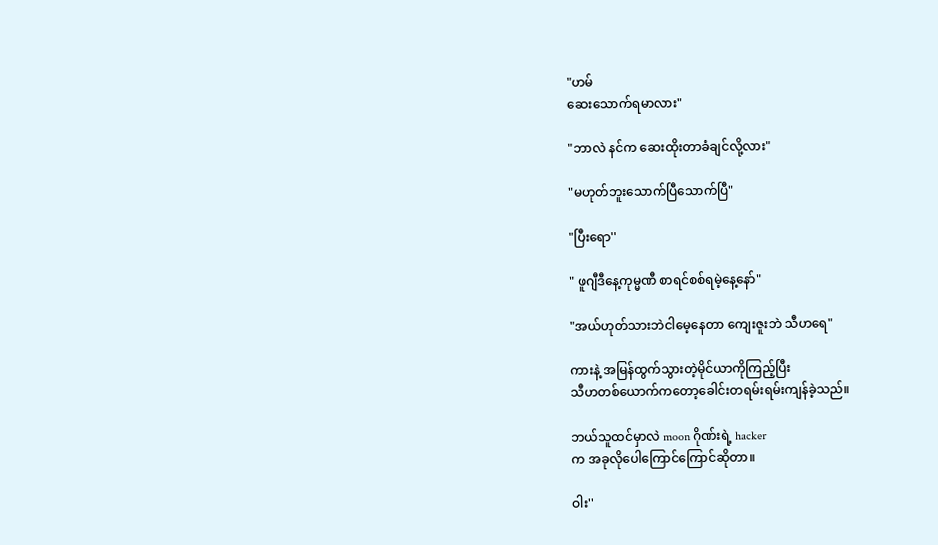"ဟမ်
ဆေးသောက်ရမာလား"

"ဘာလဲ နင်က ဆေးထိုးတာခံချင်လို့လား"

"မဟုတ်ဘူးသောက်ပြီသောက်ပြီ"

"ပြီးရော''

" ဖူဂျီဒီနေ့ကုမ္မဏီ စာရင်စစ်ရမဲ့နေ့နော်"

"အယ်ဟုတ်သားဘဲငါမေ့နေတာ ကျေးဇူးဘဲ သီဟရေ"

ကားနဲ့ အမြန်ထွက်သွားတဲ့မိုင်ယာကိုကြည့်ပြီး
သီဟတစ်ယောက်ကတော့ခေါင်းတရမ်းရမ်းကျန်ခဲ့သည်။

ဘယ်သူထင်မှာလဲ moon ဂိုဏ်းရဲ့ hacker
က အခုလိုပေါကြောင်ကြောင်ဆိုတာ။

ဝါး''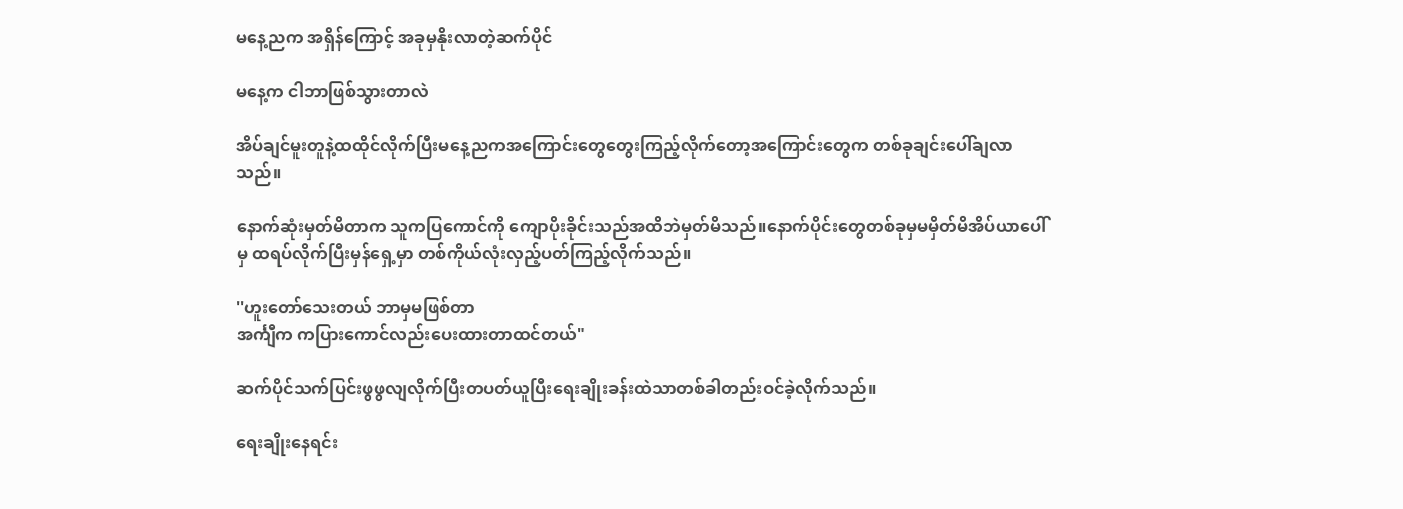မနေ့ညက အရှိန်ကြောင့် အခုမှနိုးလာတဲ့ဆက်ပိုင်

မနေ့က ငါဘာဖြစ်သွားတာလဲ

အိပ်ချင်မူးတူနဲ့ထထိုင်လိုက်ပြီးမနေ့ညကအကြောင်းတွေတွေးကြည့်လိုက်တော့အကြောင်းတွေက တစ်ခုချင်းပေါ်ချလာသည်။

နောက်ဆုံးမှတ်မိတာက သူကပြကောင်ကို ကျောပိုးခိုင်းသည်အထိဘဲမှတ်မိသည်။နောက်ပိုင်းတွေတစ်ခုမှမမှိတ်မိအိပ်ယာပေါ်မှ ထရပ်လိုက်ပြီးမှန်ရှေ့မှာ တစ်ကိုယ်လုံးလှည့်ပတ်ကြည့်လိုက်သည်။

''ဟူးတော်သေးတယ် ဘာမှမဖြစ်တာ
အင်္ကျီက ကပြားကောင်လည်းပေးထားတာထင်တယ်"

ဆက်ပိုင်သက်ပြင်းဖွဖွလျလိုက်ပြီးတပတ်ယူပြီးရေးချိုးခန်းထဲသာတစ်ခါတည်းဝင်ခဲ့လိုက်သည်။

ရေးချိုးနေရင်း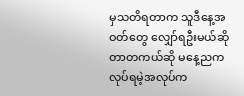မှသတိရတာက သူဒီနေ့အဝတ်တွေ လျှော်ရဦးမယ်ဆိုတာတကယ်ဆို မနေ့ညက လုပ်ရမဲ့အလုပ်က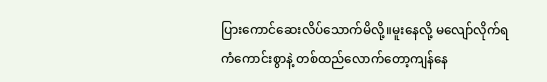ပြားကောင်ဆေးလိပ်သောက်မိလို့။မူးနေလို့ မလျော်လိုက်ရကံကောင်းစွာနဲ့ တစ်ထည်လောက်တော့ကျန်နေ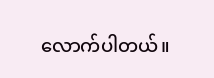လောက်ပါတယ်။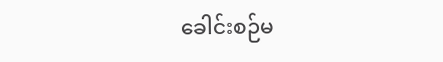ခေါင်းစဉ်မ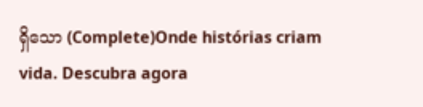ရှိသော (Complete)Onde histórias criam vida. Descubra agora